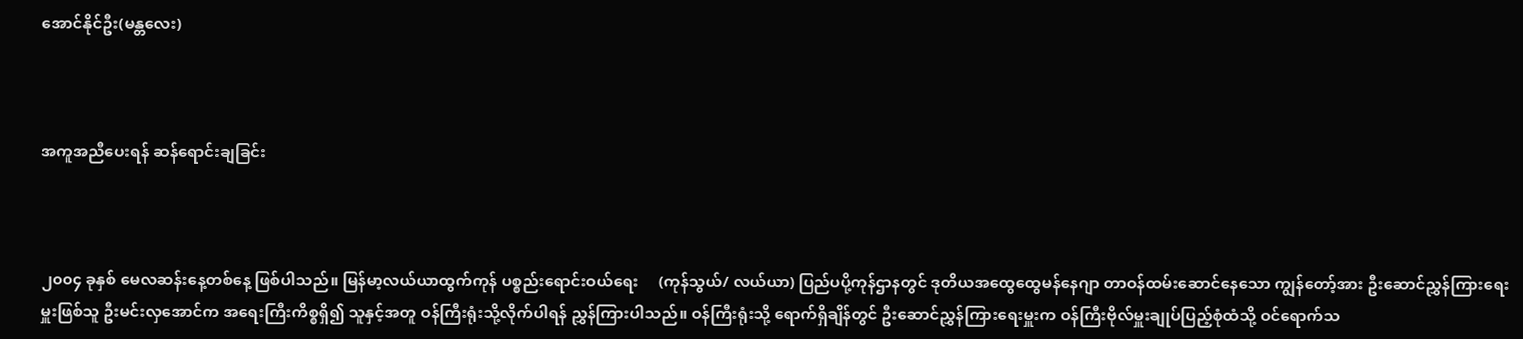အောင်နိုင်ဦး(မန္တလေး)



အကူအညီပေးရန် ဆန်ရောင်းချခြင်း



၂၀၀၄ ခုနှစ် မေလဆန်းနေ့တစ်နေ့ ဖြစ်ပါသည်။ မြန်မာ့လယ်ယာထွက်ကုန် ပစ္စည်းရောင်းဝယ်ရေး     (ကုန်သွယ်/ လယ်ယာ) ပြည်ပပို့ကုန်ဌာနတွင် ဒုတိယအထွေထွေမန်နေဂျာ တာဝန်ထမ်းဆောင်နေသော ကျွန်တော့်အား ဦးဆောင်ညွှန်ကြားရေးမှူးဖြစ်သူ ဦးမင်းလှအောင်က အရေးကြီးကိစ္စရှိ၍ သူနှင့်အတူ ဝန်ကြီးရုံးသို့လိုက်ပါရန် ညွှန်ကြားပါသည်။ ဝန်ကြီးရုံးသို့ ရောက်ရှိချိန်တွင် ဦးဆောင်ညွှန်ကြားရေးမှူးက ဝန်ကြီးဗိုလ်မှူးချုပ်ပြည့်စုံထံသို့ ဝင်ရောက်သ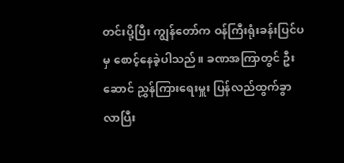တင်းပို့ပြီး ကျွန်တော်က ဝန်ကြီးရုံးခန်းပြင်ပမှ စောင့်နေခဲ့ပါသည်။ ခဏအကြာတွင် ဦးဆောင် ညွှန်ကြားရေးမှူး ပြန်လည်ထွက်ခွာလာပြီး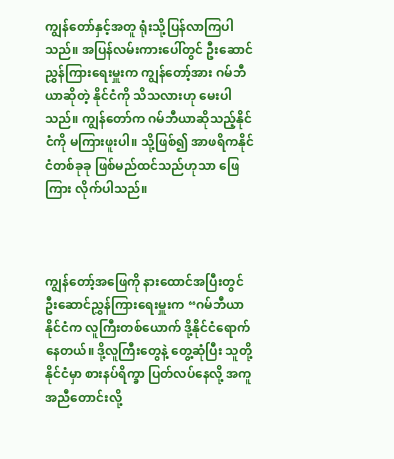ကျွန်တော်နှင့်အတူ ရုံးသို့ပြန်လာကြပါသည်။ အပြန်လမ်းကားပေါ်တွင် ဦးဆောင်ညွှန်ကြားရေးမှူးက ကျွန်တော့်အား ဂမ်ဘီယာဆိုတဲ့ နိုင်ငံကို သိသလားဟု မေးပါသည်။ ကျွန်တော်က ဂမ်ဘီယာဆိုသည့်နိုင်ငံကို မကြားဖူးပါ။ သို့ဖြစ်၍ အာဖရိကနိုင်ငံတစ်ခုခု ဖြစ်မည်ထင်သည်ဟုသာ ဖြေကြား လိုက်ပါသည်။



ကျွန်တော့်အဖြေကို နားထောင်အပြီးတွင် ဦးဆောင်ညွှန်ကြားရေးမှူးက “ဂမ်ဘီယာနိုင်ငံက လူကြီးတစ်ယောက် ဒို့နိုင်ငံရောက်နေတယ်။ ဒို့လူကြီးတွေနဲ့ တွေ့ဆုံပြီး သူတို့နိုင်ငံမှာ စားနပ်ရိက္ခာ ပြတ်လပ်နေလို့ အကူအညီတောင်းလို့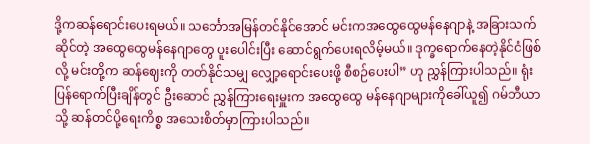ဒို့ကဆန်ရောင်းပေးရမယ်။ သင်္ဘောအမြန်တင်နိုင်အောင် မင်းကအထွေထွေမန်နေဂျာနဲ့ အခြားသက်ဆိုင်တဲ့ အထွေထွေမန်နေဂျာတွေ ပူးပေါင်းပြီး ဆောင်ရွက်ပေးရလိမ့်မယ်။ ဒုက္ခရောက်နေတဲ့နိုင်ငံဖြစ်လို့ မင်းတို့က ဆန်ဈေးကို တတ်နိုင်သမျှ လျှော့ရောင်းပေးဖို့ စီစဉ်ပေးပါ” ဟု ညွှန်ကြားပါသည်။ ရုံးပြန်ရောက်ပြီးချိန်တွင် ဦးဆောင် ညွှန်ကြားရေးမှူးက အထွေထွေ မန်နေဂျာများကိုခေါ်ယူ၍ ဂမ်ဘီယာသို့ ဆန်တင်ပို့ရေးကိစ္စ အသေးစိတ်မှာကြားပါသည်။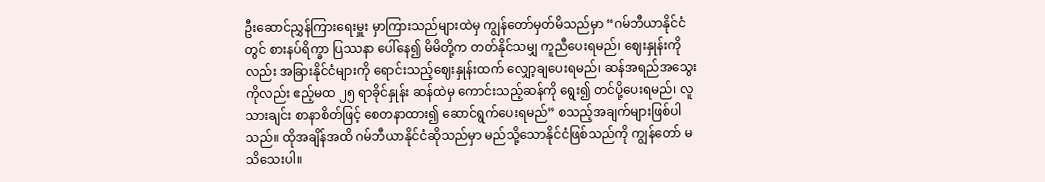ဦးဆောင်ညွှန်ကြားရေးမှူး မှာကြားသည်များထဲမှ ကျွန်တော်မှတ်မိသည်မှာ “ဂမ်ဘီယာနိုင်ငံတွင် စားနပ်ရိက္ခာ ပြဿနာ ပေါ်နေ၍ မိမိတို့က တတ်နိုင်သမျှ ကူညီပေးရမည်၊ ဈေးနှုန်းကိုလည်း အခြားနိုင်ငံများကို ရောင်းသည့်ဈေးနှုန်းထက် လျှော့ချပေးရမည်၊ ဆန်အရည်အသွေးကိုလည်း ဧည့်မထ ၂၅ ရာခိုင်နှုန်း ဆန်ထဲမှ ကောင်းသည့်ဆန်ကို ရွေး၍ တင်ပို့ပေးရမည်၊ လူသားချင်း စာနာစိတ်ဖြင့် စေတနာထား၍ ဆောင်ရွက်ပေးရမည်” စသည့်အချက်များဖြစ်ပါသည်။ ထိုအချိန်အထိ ဂမ်ဘီယာနိုင်ငံဆိုသည်မှာ မည်သို့သောနိုင်ငံဖြစ်သည်ကို ကျွန်တော် မသိသေးပါ။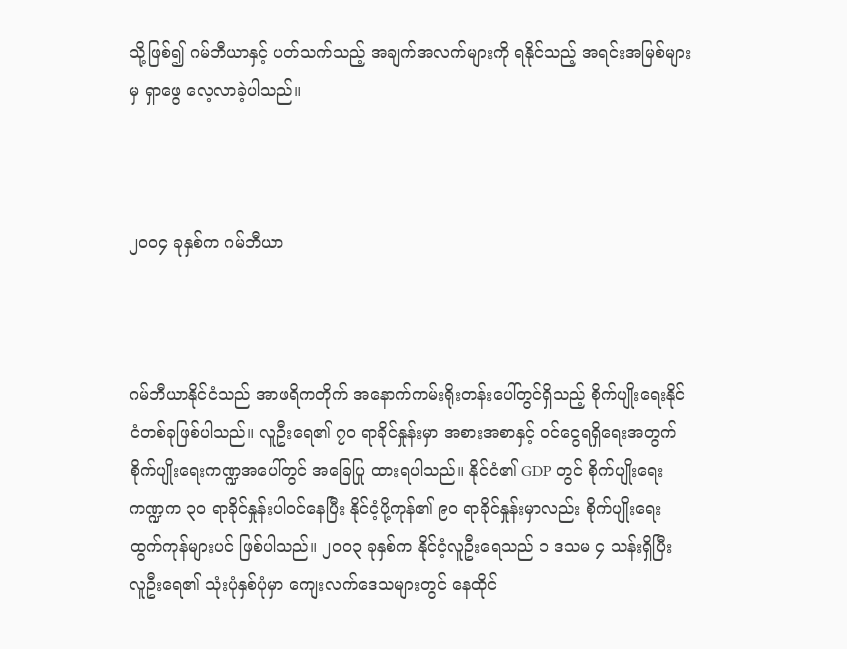သို့ဖြစ်၍ ဂမ်ဘီယာနှင့် ပတ်သက်သည့် အချက်အလက်များကို ရနိုင်သည့် အရင်းအမြစ်များမှ ရှာဖွေ လေ့လာခဲ့ပါသည်။



၂၀၀၄ ခုနှစ်က ဂမ်ဘီယာ



ဂမ်ဘီယာနိုင်ငံသည် အာဖရိကတိုက် အနောက်ကမ်းရိုးတန်းပေါ်တွင်ရှိသည့် စိုက်ပျိုးရေးနိုင်ငံတစ်ခုဖြစ်ပါသည်။ လူဦးရေ၏ ၇၀ ရာခိုင်နှုန်းမှာ အစားအစာနှင့် ဝင်ငွေရရှိရေးအတွက် စိုက်ပျိုးရေးကဏ္ဍအပေါ်တွင် အခြေပြု ထားရပါသည်။ နိုင်ငံ၏ GDP တွင် စိုက်ပျိုးရေးကဏ္ဍက ၃၀ ရာခိုင်နှုန်းပါဝင်နေပြီး နိုင်ငံ့ပို့ကုန်၏ ၉၀ ရာခိုင်နှုန်းမှာလည်း စိုက်ပျိုးရေး ထွက်ကုန်များပင် ဖြစ်ပါသည်။ ၂၀၀၃ ခုနှစ်က နိုင်ငံ့လူဦးရေသည် ၁ ဒသမ ၄ သန်းရှိပြီး လူဦးရေ၏ သုံးပုံနှစ်ပုံမှာ ကျေးလက်ဒေသများတွင် နေထိုင်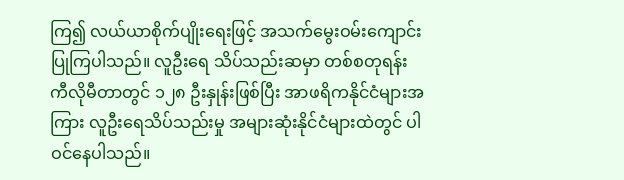ကြ၍ လယ်ယာစိုက်ပျိုးရေးဖြင့် အသက်မွေးဝမ်းကျောင်း ပြုကြပါသည်။ လူဦးရေ သိပ်သည်းဆမှာ တစ်စတုရန်း ကီလိုမီတာတွင် ၁၂၈ ဦးနှုန်းဖြစ်ပြီး အာဖရိကနိုင်ငံများအကြား လူဦးရေသိပ်သည်းမှု အများဆုံးနိုင်ငံများထဲတွင် ပါဝင်နေပါသည်။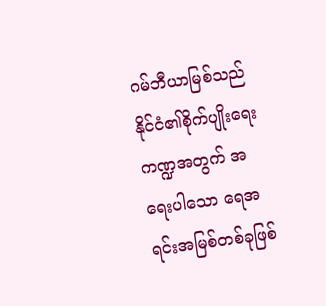ဂမ်ဘီယာမြစ်သည် နိုင်ငံ၏စိုက်ပျိုးရေးကဏ္ဍအတွက် အရေးပါသော ရေအရင်းအမြစ်တစ်ခုဖြစ်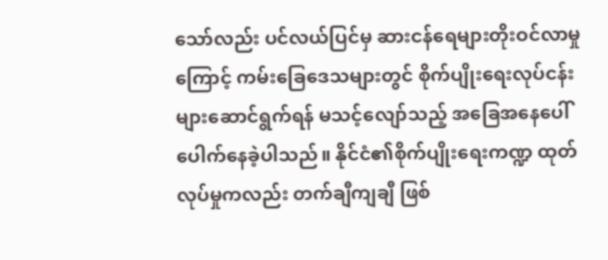သော်လည်း ပင်လယ်ပြင်မှ ဆားငန်ရေများတိုးဝင်လာမှုကြောင့် ကမ်းခြေဒေသများတွင် စိုက်ပျိုးရေးလုပ်ငန်းများဆောင်ရွက်ရန် မသင့်လျော်သည့် အခြေအနေပေါ်ပေါက်နေခဲ့ပါသည်။ နိုင်ငံ၏စိုက်ပျိုးရေးကဏ္ဍ ထုတ်လုပ်မှုကလည်း တက်ချီကျချီ ဖြစ်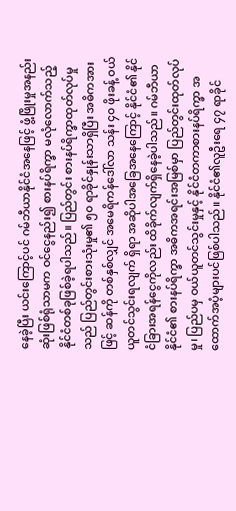နေခဲ့ပြီး ယင်းကြောင့်ပင် ဂမ်ဘီယာနိုင်ငံအနေဖြင့် ဖွံ့ဖြိုးမှုအနည်းဆုံးဖြစ်ရုံသာမက ဝင်ငွေနည်း၍ စားနပ်ရိက္ခာ မလုံလောက်သည့် နိုင်ငံတစ်ခုဖြစ်ခဲ့ရပါသည်။ ပြည်တွင်း စားနပ်ရိက္ခာထုတ်လုပ်မှုသည် ပြည်တွင်းစားသုံးမှု၏ ၅၀ ရာခိုင်နှုန်းသာရှိပြီး အဓိကအားဖြင့် ဆန်ကို တစ်နှစ်လျှင် အမေရိကန်ဒေါ်လာ သန်း ၄၀ ဖိုးခန့် ဝယ်ယူတင်သွင်းရလျက် ရှိရာ အဆိုပါအခြေအနေကြောင့် နိုင်ငံ၏ နိုင်ငံခြားအရန်ငွေကိုလည်း ထိခိုက်လျက်ရှိနေခဲ့ပါသည်။ ဂမ်ဘီယာနိုင်ငံ၏ စားနပ်ရိက္ခာ အဓိကအရင်းအမြစ်မှာ ပြည်တွင်းထုတ်လုပ်မှု၊ ပြည်ပမှ ဝယ်ယူတင်သွင်းမှုနှင့် နိုင်ငံတကာစားနပ်ရိက္ခာ အထောက်အပံ့များပင်ဖြစ်ပါသည်။ နိုင်ငံ၏လူဦးရေ ၄၇ ရာခိုင်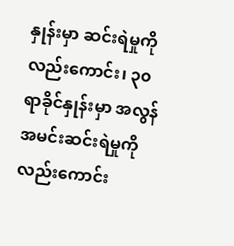နှုန်းမှာ ဆင်းရဲမှုကို လည်းကောင်း၊ ၃၀ ရာခိုင်နှုန်းမှာ အလွန် အမင်းဆင်းရဲမှုကိုလည်းကောင်း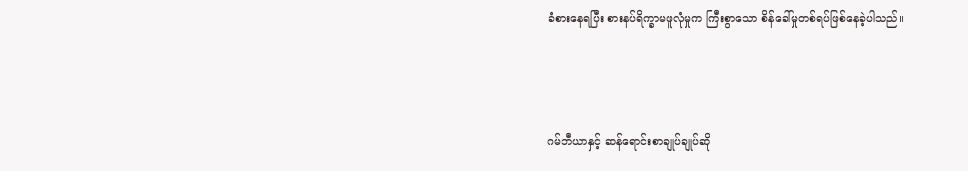ခံစားနေရပြီး စားနပ်ရိက္ခာမဖူလုံမှုက ကြီးစွာသော စိန်ခေါ်မှုတစ်ရပ်ဖြစ်နေခဲ့ပါသည်။



ဂမ်ဘီယာနှင့် ဆန်ရောင်းစာချုပ်ချုပ်ဆို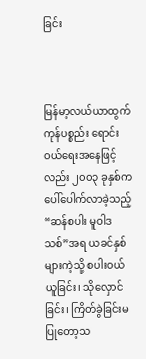ခြင်း



မြန်မာ့လယ်ယာထွက်ကုန်ပစ္စည်း ရောင်းဝယ်ရေးအနေဖြင့်လည်း ၂၀၀၃ ခုနှစ်က ပေါ်ပေါက်လာခဲ့သည့် “ဆန်စပါး မူဝါဒသစ်”အရ ယခင်နှစ်များကဲ့သို့ စပါးဝယ်ယူခြင်း၊ သိုလှောင်ခြင်း၊ ကြိတ်ခွဲခြင်းမပြုတော့သ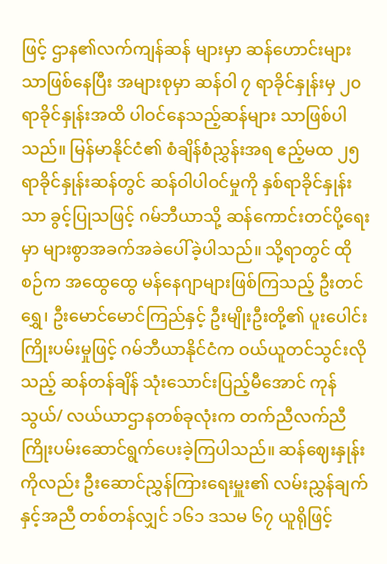ဖြင့် ဌာန၏လက်ကျန်ဆန် များမှာ ဆန်ဟောင်းများသာဖြစ်နေပြီး အများစုမှာ ဆန်ဝါ ၇ ရာခိုင်နှုန်းမှ ၂၀ ရာခိုင်နှုန်းအထိ ပါဝင်နေသည့်ဆန်များ သာဖြစ်ပါသည်။ မြန်မာနိုင်ငံ၏ စံချိန်စံညွှန်းအရ ဧည့်မထ ၂၅ ရာခိုင်နှုန်းဆန်တွင် ဆန်ဝါပါဝင်မှုကို နှစ်ရာခိုင်နှုန်းသာ ခွင့်ပြုသဖြင့် ဂမ်ဘီယာသို့ ဆန်ကောင်းတင်ပို့ရေးမှာ များစွာအခက်အခဲပေါ်ခဲ့ပါသည်။ သို့ရာတွင် ထိုစဉ်က အထွေထွေ မန်နေဂျာများဖြစ်ကြသည့် ဦးတင်ရွှေ၊ ဦးမောင်မောင်ကြည်နှင့် ဦးမျိုးဦးတို့၏ ပူးပေါင်းကြိုးပမ်းမှုဖြင့် ဂမ်ဘီယာနိုင်ငံက ဝယ်ယူတင်သွင်းလိုသည့် ဆန်တန်ချိန် သုံးသောင်းပြည့်မီအောင် ကုန်သွယ်/ လယ်ယာဌာနတစ်ခုလုံးက တက်ညီလက်ညီ ကြိုးပမ်းဆောင်ရွက်ပေးခဲ့ကြပါသည်။ ဆန်ဈေးနှုန်းကိုလည်း ဦးဆောင်ညွှန်ကြားရေးမှူး၏ လမ်းညွှန်ချက်နှင့်အညီ တစ်တန်လျှင် ၁၆၁ ဒသမ ၆၇ ယူရိုဖြင့်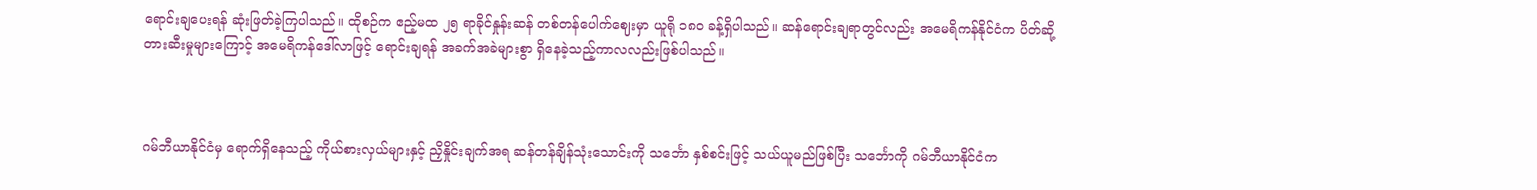ရောင်းချပေးရန် ဆုံးဖြတ်ခဲ့ကြပါသည်။ ထိုစဉ်က ဧည့်မထ ၂၅ ရာခိုင်နှုန်းဆန် တစ်တန်ပေါက်ဈေးမှာ ယူရို ၁၈၀ ခန့်ရှိပါသည်။ ဆန်ရောင်းချရာတွင်လည်း အမေရိကန်နိုင်ငံက ပိတ်ဆို့ တားဆီးမှုများကြောင့် အမေရိကန်ဒေါ်လာဖြင့် ရောင်းချရန် အခက်အခဲများစွာ ရှိနေခဲ့သည့်ကာလလည်းဖြစ်ပါသည်။



ဂမ်ဘီယာနိုင်ငံမှ ရောက်ရှိနေသည့် ကိုယ်စားလှယ်များနှင့် ညှိနှိုင်းချက်အရ ဆန်တန်ချိန်သုံးသောင်းကို သင်္ဘော နှစ်စင်းဖြင့် သယ်ယူမည်ဖြစ်ပြီး သင်္ဘောကို ဂမ်ဘီယာနိုင်ငံက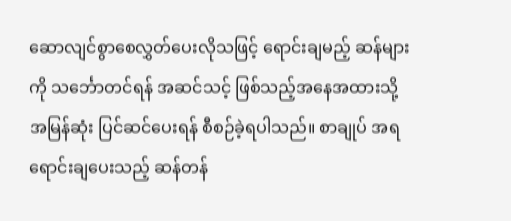ဆောလျင်စွာစေလွှတ်ပေးလိုသဖြင့် ရောင်းချမည့် ဆန်များကို သင်္ဘောတင်ရန် အဆင်သင့် ဖြစ်သည့်အနေအထားသို့ အမြန်ဆုံး ပြင်ဆင်ပေးရန် စီစဉ်ခဲ့ရပါသည်။ စာချုပ် အရ ရောင်းချပေးသည့် ဆန်တန်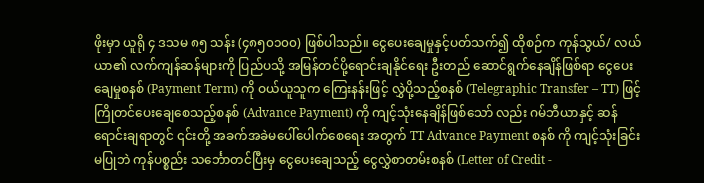ဖိုးမှာ ယူရို ၄ ဒသမ ၈၅ သန်း (၄၈၅၀၁၀၀) ဖြစ်ပါသည်။ ငွေပေးချေမှုနှင့်ပတ်သက်၍ ထိုစဉ်က ကုန်သွယ်/ လယ်ယာ၏ လက်ကျန်ဆန်များကို ပြည်ပသို့ အမြန်တင်ပို့ရောင်းချနိုင်ရေး ဦးတည် ဆောင်ရွက်နေချိန်ဖြစ်ရာ ငွေပေးချေမှုစနစ် (Payment Term) ကို ဝယ်ယူသူက ကြေးနန်းဖြင့် လွှဲပို့သည့်စနစ် (Telegraphic Transfer – TT) ဖြင့် ကြိုတင်ပေးချေစေသည့်စနစ် (Advance Payment) ကို ကျင့်သုံးနေချိန်ဖြစ်သော် လည်း ဂမ်ဘီယာနှင့် ဆန်ရောင်းချရာတွင် ၎င်းတို့ အခက်အခဲမပေါ်ပေါက်စေရေး အတွက် TT Advance Payment စနစ် ကို ကျင့်သုံးခြင်းမပြုဘဲ ကုန်ပစ္စည်း သင်္ဘောတင်ပြီးမှ ငွေပေးချေသည့် ငွေလွှဲစာတမ်းစနစ် (Letter of Credit -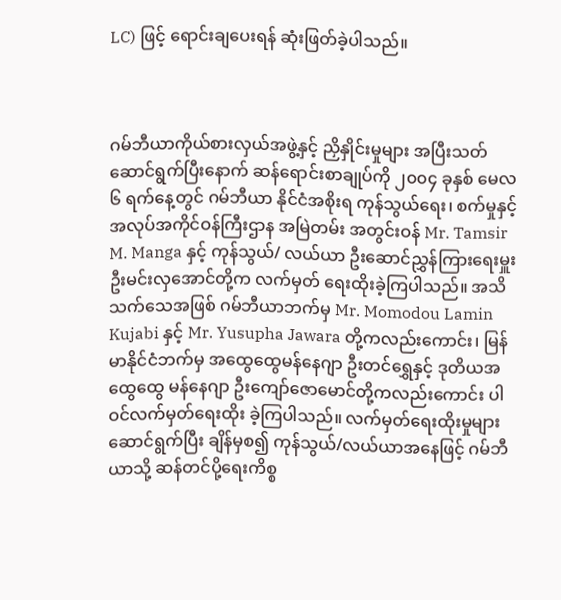LC) ဖြင့် ရောင်းချပေးရန် ဆုံးဖြတ်ခဲ့ပါသည်။



ဂမ်ဘီယာကိုယ်စားလှယ်အဖွဲ့နှင့် ညှိနှိုင်းမှုများ အပြီးသတ်ဆောင်ရွက်ပြီးနောက် ဆန်ရောင်းစာချုပ်ကို ၂၀၀၄ ခုနှစ် မေလ ၆ ရက်နေ့တွင် ဂမ်ဘီယာ နိုင်ငံအစိုးရ ကုန်သွယ်ရေး၊ စက်မှုနှင့် အလုပ်အကိုင်ဝန်ကြီးဌာန အမြဲတမ်း အတွင်းဝန် Mr. Tamsir M. Manga နှင့် ကုန်သွယ်/ လယ်ယာ ဦးဆောင်ညွှန်ကြားရေးမှူး ဦးမင်းလှအောင်တို့က လက်မှတ် ရေးထိုးခဲ့ကြပါသည်။ အသိသက်သေအဖြစ် ဂမ်ဘီယာဘက်မှ Mr. Momodou Lamin Kujabi နှင့် Mr. Yusupha Jawara တို့ကလည်းကောင်း၊ မြန်မာနိုင်ငံဘက်မှ အထွေထွေမန်နေဂျာ ဦးတင်ရွှေနှင့် ဒုတိယအထွေထွေ မန်နေဂျာ ဦးကျော်ဇောမောင်တို့ကလည်းကောင်း ပါဝင်လက်မှတ်ရေးထိုး ခဲ့ကြပါသည်။ လက်မှတ်ရေးထိုးမှုများ ဆောင်ရွက်ပြီး ချိန်မှစ၍ ကုန်သွယ်/လယ်ယာအနေဖြင့် ဂမ်ဘီယာသို့ ဆန်တင်ပို့ရေးကိစ္စ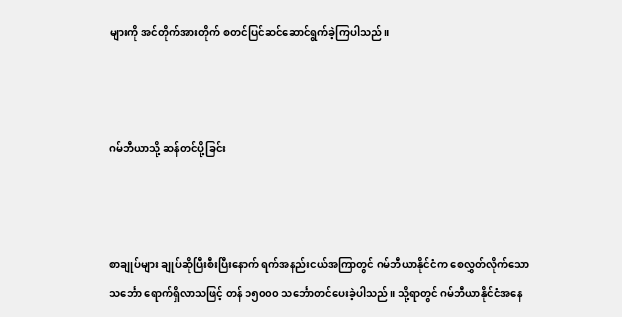များကို အင်တိုက်အားတိုက် စတင်ပြင်ဆင်ဆောင်ရွက်ခဲ့ကြပါသည်။



ဂမ်ဘီယာသို့ ဆန်တင်ပို့ခြင်း



စာချုပ်များ ချုပ်ဆိုပြီးစီးပြီးနောက် ရက်အနည်းငယ်အကြာတွင် ဂမ်ဘီယာနိုင်ငံက စေလွှတ်လိုက်သော သင်္ဘော ရောက်ရှိလာသဖြင့် တန် ၁၅၀၀၀ သင်္ဘောတင်ပေးခဲ့ပါသည်။ သို့ရာတွင် ဂမ်ဘီယာနိုင်ငံအနေ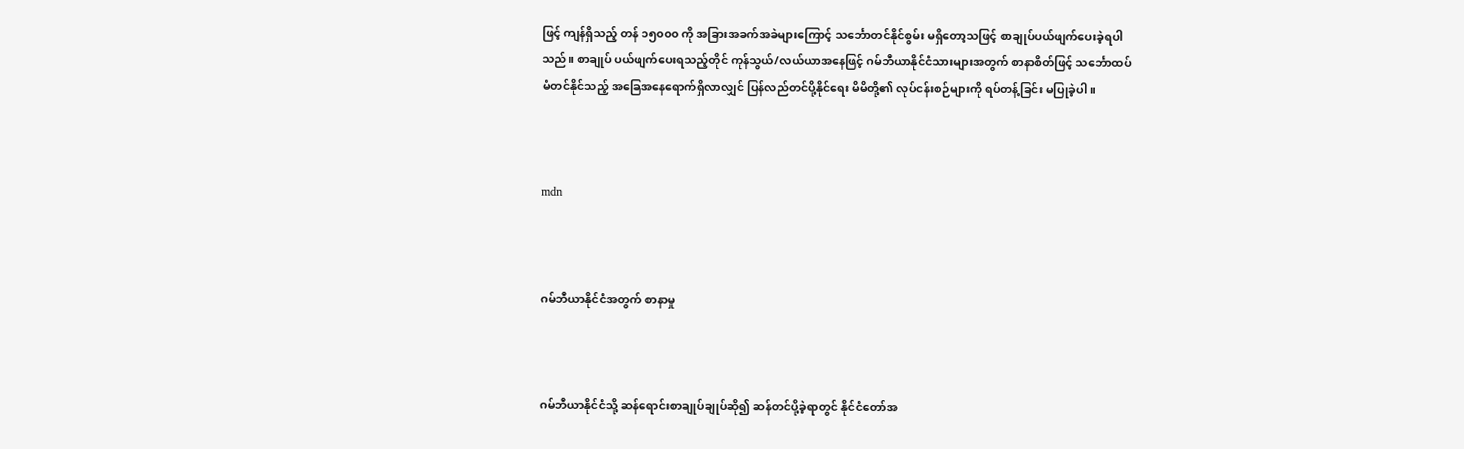ဖြင့် ကျန်ရှိသည့် တန် ၁၅၀၀၀ ကို အခြားအခက်အခဲများကြောင့် သင်္ဘောတင်နိုင်စွမ်း မရှိတော့သဖြင့် စာချုပ်ပယ်ဖျက်ပေးခဲ့ရပါသည်။ စာချုပ် ပယ်ဖျက်ပေးရသည့်တိုင် ကုန်သွယ်/လယ်ယာအနေဖြင့် ဂမ်ဘီယာနိုင်ငံသားများအတွက် စာနာစိတ်ဖြင့် သင်္ဘောထပ်မံတင်နိုင်သည့် အခြေအနေရောက်ရှိလာလျှင် ပြန်လည်တင်ပို့နိုင်ရေး မိမိတို့၏ လုပ်ငန်းစဉ်များကို ရပ်တန့်ခြင်း မပြုခဲ့ပါ။



mdn



ဂမ်ဘီယာနိုင်ငံအတွက် စာနာမှု



ဂမ်ဘီယာနိုင်ငံသို့ ဆန်ရောင်းစာချုပ်ချုပ်ဆို၍ ဆန်တင်ပို့ခဲ့ရာတွင် နိုင်ငံတော်အ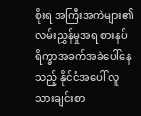စိုးရ အကြီးအကဲများ၏ လမ်းညွှန်မှုအရ စားနပ်ရိက္ခာအခက်အခဲပေါ်နေသည့် နိုင်ငံအပေါ် လူသားချင်းစာ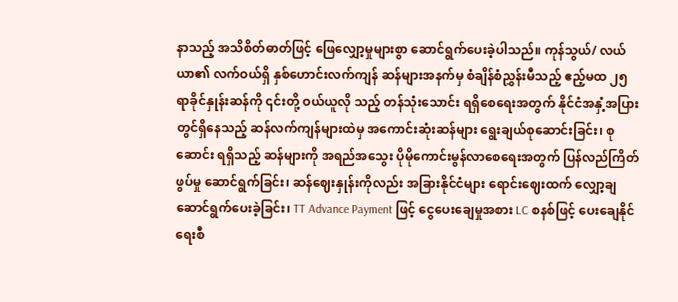နာသည့် အသိစိတ်ဓာတ်ဖြင့် ဖြေလျှော့မှုများစွာ ဆောင်ရွက်ပေးခဲ့ပါသည်။ ကုန်သွယ်/ လယ်ယာ၏ လက်ဝယ်ရှိ နှစ်ဟောင်းလက်ကျန် ဆန်များအနက်မှ စံချိန်စံညွှန်းမီသည့် ဧည့်မထ ၂၅ ရာခိုင်နှုန်းဆန်ကို ၎င်းတို့ ဝယ်ယူလို သည့် တန်သုံးသောင်း ရရှိစေရေးအတွက် နိုင်ငံအနှံ့အပြားတွင်ရှိနေသည့် ဆန်လက်ကျန်များထဲမှ အကောင်းဆုံးဆန်များ ရွေးချယ်စုဆောင်းခြင်း၊ စုဆောင်း ရရှိသည့် ဆန်များကို အရည်အသွေး ပိုမိုကောင်းမွန်လာစေရေးအတွက် ပြန်လည်ကြိတ်ဖွပ်မှု ဆောင်ရွက်ခြင်း၊ ဆန်ဈေးနှုန်းကိုလည်း အခြားနိုင်ငံများ ရောင်းဈေးထက် လျှော့ချဆောင်ရွက်ပေးခဲ့ခြင်း၊ TT Advance Payment ဖြင့် ငွေပေးချေမှုအစား LC စနစ်ဖြင့် ပေးချေနိုင်ရေးစီ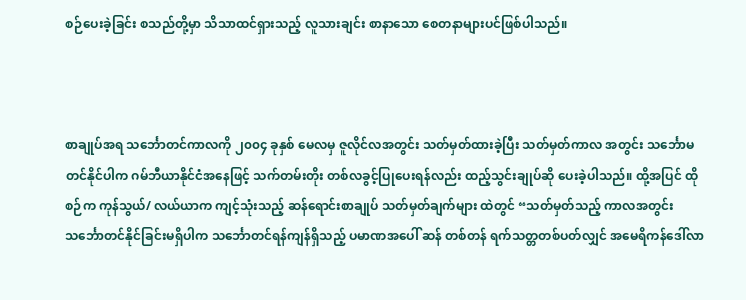စဉ်ပေးခဲ့ခြင်း စသည်တို့မှာ သိသာထင်ရှားသည့် လူသားချင်း စာနာသော စေတနာများပင်ဖြစ်ပါသည်။



စာချုပ်အရ သင်္ဘောတင်ကာလကို ၂၀၀၄ ခုနှစ် မေလမှ ဇူလိုင်လအတွင်း သတ်မှတ်ထားခဲ့ပြီး သတ်မှတ်ကာလ အတွင်း သင်္ဘောမတင်နိုင်ပါက ဂမ်ဘီယာနိုင်ငံအနေဖြင့် သက်တမ်းတိုး တစ်လခွင့်ပြုပေးရန်လည်း ထည့်သွင်းချုပ်ဆို ပေးခဲ့ပါသည်။ ထို့အပြင် ထိုစဉ်က ကုန်သွယ်/ လယ်ယာက ကျင့်သုံးသည့် ဆန်ရောင်းစာချုပ် သတ်မှတ်ချက်များ ထဲတွင် “သတ်မှတ်သည့် ကာလအတွင်း သင်္ဘောတင်နိုင်ခြင်းမရှိပါက သင်္ဘောတင်ရန်ကျန်ရှိသည့် ပမာဏအပေါ် ဆန် တစ်တန် ရက်သတ္တတစ်ပတ်လျှင် အမေရိကန်ဒေါ်လာ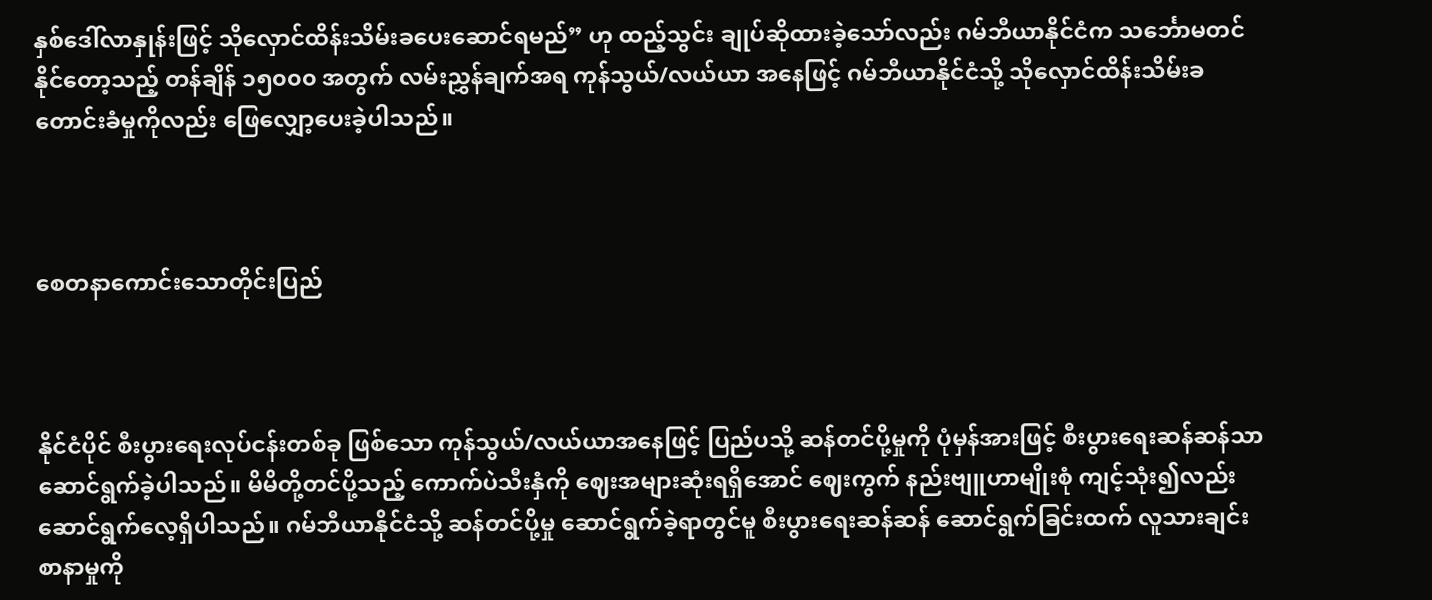နှစ်ဒေါ်လာနှုန်းဖြင့် သိုလှောင်ထိန်းသိမ်းခပေးဆောင်ရမည်” ဟု ထည့်သွင်း ချုပ်ဆိုထားခဲ့သော်လည်း ဂမ်ဘီယာနိုင်ငံက သင်္ဘောမတင်နိုင်တော့သည့် တန်ချိန် ၁၅၀၀၀ အတွက် လမ်းညွှန်ချက်အရ ကုန်သွယ်/လယ်ယာ အနေဖြင့် ဂမ်ဘီယာနိုင်ငံသို့ သိုလှောင်ထိန်းသိမ်းခ တောင်းခံမှုကိုလည်း ဖြေလျှော့ပေးခဲ့ပါသည်။



စေတနာကောင်းသောတိုင်းပြည်



နိုင်ငံပိုင် စီးပွားရေးလုပ်ငန်းတစ်ခု ဖြစ်သော ကုန်သွယ်/လယ်ယာအနေဖြင့် ပြည်ပသို့ ဆန်တင်ပို့မှုကို ပုံမှန်အားဖြင့် စီးပွားရေးဆန်ဆန်သာ ဆောင်ရွက်ခဲ့ပါသည်။ မိမိတို့တင်ပို့သည့် ကောက်ပဲသီးနှံကို ဈေးအများဆုံးရရှိအောင် ဈေးကွက် နည်းဗျူဟာမျိုးစုံ ကျင့်သုံး၍လည်း ဆောင်ရွက်လေ့ရှိပါသည်။ ဂမ်ဘီယာနိုင်ငံသို့ ဆန်တင်ပို့မှု ဆောင်ရွက်ခဲ့ရာတွင်မူ စီးပွားရေးဆန်ဆန် ဆောင်ရွက်ခြင်းထက် လူသားချင်းစာနာမှုကို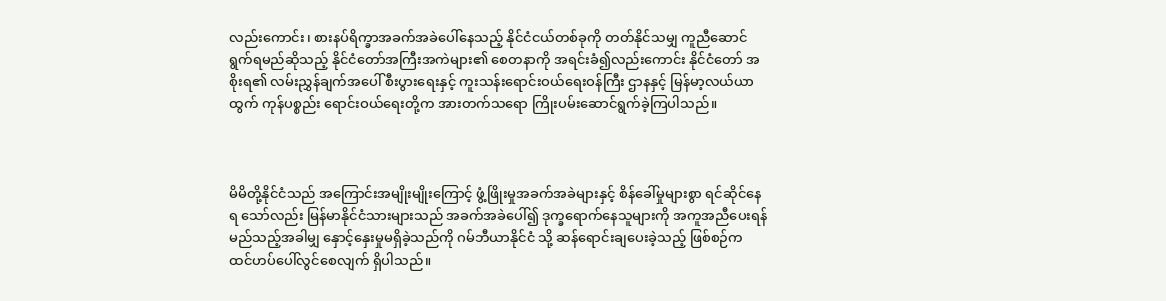လည်းကောင်း၊ စားနပ်ရိက္ခာအခက်အခဲပေါ်နေသည့် နိုင်ငံငယ်တစ်ခုကို တတ်နိုင်သမျှ ကူညီဆောင်ရွက်ရမည်ဆိုသည့် နိုင်ငံတော်အကြီးအကဲများ၏ စေတနာကို အရင်းခံ၍လည်းကောင်း နိုင်ငံတော် အစိုးရ၏ လမ်းညွှန်ချက်အပေါ် စီးပွားရေးနှင့် ကူးသန်းရောင်းဝယ်ရေးဝန်ကြီး ဌာနနှင့် မြန်မာ့လယ်ယာထွက် ကုန်ပစ္စည်း ရောင်းဝယ်ရေးတို့က အားတက်သရော ကြိုးပမ်းဆောင်ရွက်ခဲ့ကြပါသည်။



မိမိတို့နိုင်ငံသည် အကြောင်းအမျိုးမျိုးကြောင့် ဖွံ့ဖြိုးမှုအခက်အခဲများနှင့် စိန်ခေါ်မှုများစွာ ရင်ဆိုင်နေရ သော်လည်း မြန်မာနိုင်ငံသားများသည် အခက်အခဲပေါ်၍ ဒုက္ခရောက်နေသူများကို အကူအညီပေးရန် မည်သည့်အခါမျှ နှောင့်နှေးမှုမရှိခဲ့သည်ကို ဂမ်ဘီယာနိုင်ငံ သို့ ဆန်ရောင်းချပေးခဲ့သည့် ဖြစ်စဉ်က ထင်ဟပ်ပေါ်လွင်စေလျက် ရှိပါသည်။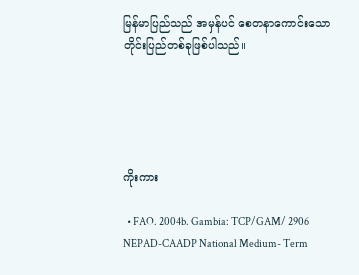မြန်မာပြည်သည် အမှန်ပင် စေတနာကောင်းသော တိုင်းပြည်တစ်ခုဖြစ်ပါသည်။





ကိုးကား

  • FAO. 2004b. Gambia: TCP/GAM/ 2906 NEPAD-CAADP National Medium- Term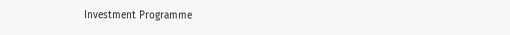Investment Programme